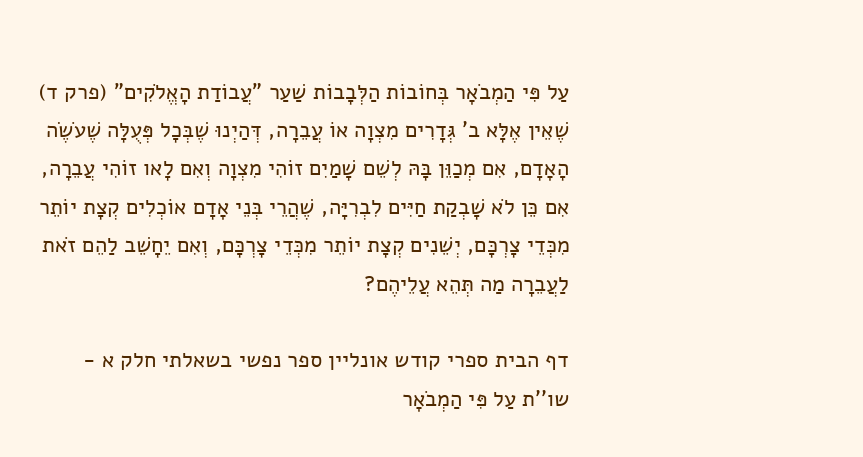עַל פִּי הַמְבֹאָר בְּחוֹבוֹת הַלְּבָבוֹת שַׁעַר "עֲבוֹדַת הָאֱלֹקִים" (פרק ד) שֶׁאֵין אֶלָּא ב' גְּדָרִים מִצְוָה אוֹ עֲבֵרָה, דְּהַיְנוּ שֶׁבְּכָל פְּעֻלָּה שֶׁעֹשֶׂה הָאָדָם, אִם מְכַוֵּן בָּהּ לְשֵׁם שָׁמַיִם זוֹהִי מִצְוָה וְאִם לָאו זוֹהִי עֲבֵרָה, אִם כֵּן לֹא שָׁבְקַת חַיִּים לִבְרִיָּה, שֶׁהֲרֵי בְּנֵי אָדָם אוֹכְלִים קְצָת יוֹתֵר מִכְּדֵי צָרְכָּם, יְשֵׁנִים קְצָת יוֹתֵר מִכְּדֵי צָרְכָּם, וְאִם יֵחָשֵׁב לַהֵם זֹאת לַעֲבֵרָה מַה תְּהֵא עֲלֵיהֶם?

דף הבית ספרי קודש אונליין ספר נפשי בשאלתי חלק א - שו''ת עַל פִּי הַמְבֹאָר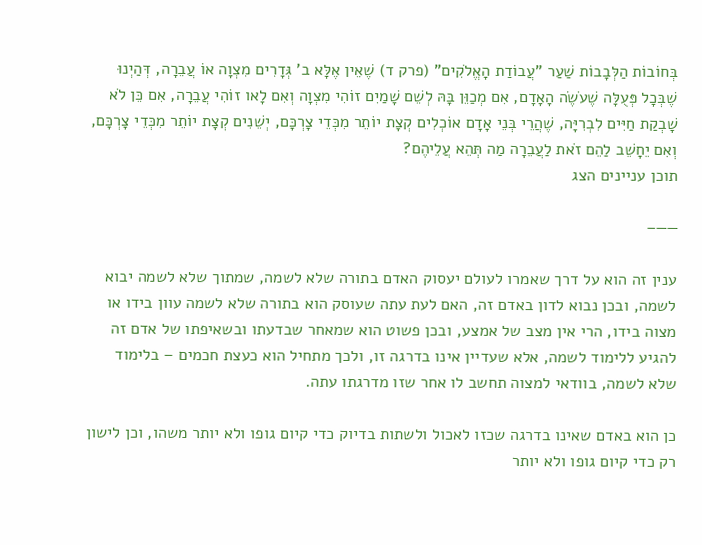בְּחוֹבוֹת הַלְּבָבוֹת שַׁעַר "עֲבוֹדַת הָאֱלֹקִים" (פרק ד) שֶׁאֵין אֶלָּא ב' גְּדָרִים מִצְוָה אוֹ עֲבֵרָה, דְּהַיְנוּ שֶׁבְּכָל פְּעֻלָּה שֶׁעֹשֶׂה הָאָדָם, אִם מְכַוֵּן בָּהּ לְשֵׁם שָׁמַיִם זוֹהִי מִצְוָה וְאִם לָאו זוֹהִי עֲבֵרָה, אִם כֵּן לֹא שָׁבְקַת חַיִּים לִבְרִיָּה, שֶׁהֲרֵי בְּנֵי אָדָם אוֹכְלִים קְצָת יוֹתֵר מִכְּדֵי צָרְכָּם, יְשֵׁנִים קְצָת יוֹתֵר מִכְּדֵי צָרְכָּם, וְאִם יֵחָשֵׁב לַהֵם זֹאת לַעֲבֵרָה מַה תְּהֵא עֲלֵיהֶם?
תוכן עניינים הצג

——–

ענין זה הוא על דרך שאמרו לעולם יעסוק האדם בתורה שלא לשמה, שמתוך שלא לשמה יבוא לשמה, ובכן נבוא לדון באדם זה, האם לעת עתה שעוסק הוא בתורה שלא לשמה עוון בידו או מצוה בידו, הרי אין מצב של אמצע, ובכן פשוט הוא שמאחר שבדעתו ובשאיפתו של אדם זה להגיע ללימוד לשמה, אלא שעדיין אינו בדרגה זו, ולכך מתחיל הוא כעצת חכמים – בלימוד שלא לשמה, בוודאי למצוה תחשב לו אחר שזו מדרגתו עתה.

כן הוא באדם שאינו בדרגה שכזו לאכול ולשתות בדיוק כדי קיום גופו ולא יותר משהו, וכן לישון רק כדי קיום גופו ולא יותר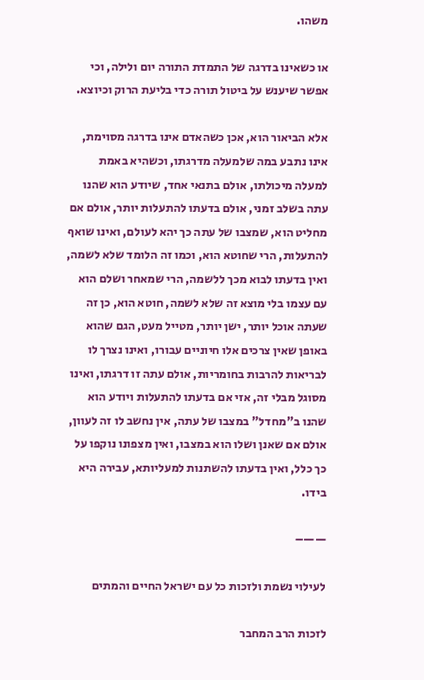משהו.

או כשאינו בדרגה של התמדת התורה יום ולילה, וכי אפשר שיענש על ביטול תורה כדי בליעת הרוק וכיוצא.

אלא הביאור הוא, אכן כשהאדם אינו בדרגה מסוימת, אינו נתבע במה שלמעלה מדרגתו, וכשהיא באמת למעלה מיכולתו, אולם בתנאי אחד, שיודע הוא שהנו עתה בשלב זמני, אולם בדעתו להתעלות יותר, אולם אם מחליט הוא, שמצבו של עתה כך יהא לעולם, ואינו שואף להתעלות, הרי שחוטא הוא, וכמו זה הלומד שלא לשמה, ואין בדעתו לבוא מכך ללשמה, הרי שמאחר ושלם הוא עם עצמו בלי מוצא זה שלא לשמה, חוטא הוא, כן זה שעתה אוכל יותר, ישן יותר, מטייל מעט, הגם שהוא באופן שאין צרכים אלו חיוניים עבורו, ואינו נצרך לו לבריאות להרבות בחומריות, אולם עתה זו דרגתו, ואינו מסוגל מבלי זה, אזי אם בדעתו להתעלות ויודע הוא שהנו ב"מחדל" במצבו של עתה, אין נחשב לו זה לעוון, אולם אם שאנן ושלו הוא במצבו, ואין מצפונו נוקפו על כך כלל, ואין בדעתו להשתנות למעליותא, עבירה היא בידו.

——–

לעילוי נשמת ולזכות כל עם ישראל החיים והמתים

לזכות הרב המחבר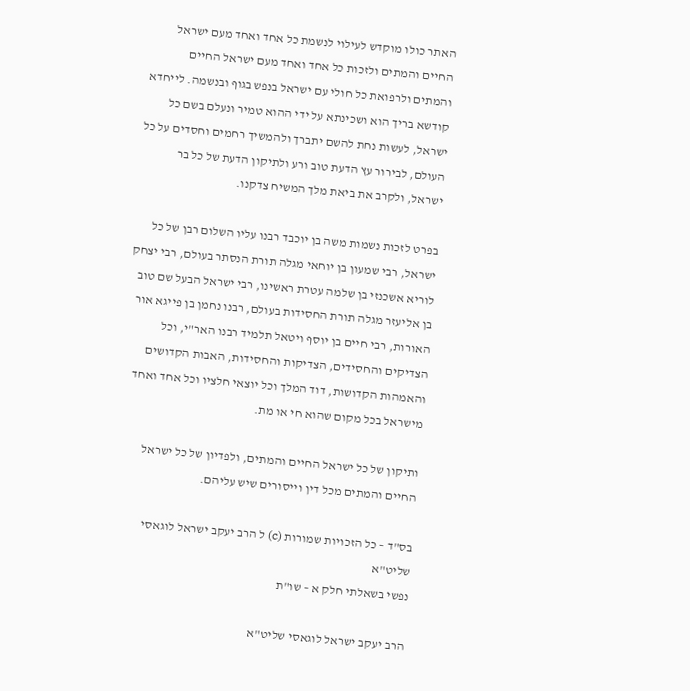האתר כולו מוקדש לעילוי לנשמת כל אחד ואחד מעם ישראל החיים והמתים ולזכות כל אחד ואחד מעם ישראל החיים והמתים ולרפואת כל חולי עם ישראל בנפש בגוף ובנשמה. לייחדא קודשא בריך הוא ושכינתא על ידי ההוא טמיר ונעלם בשם כל ישראל, לעשות נחת להשם יתברך ולהמשיך רחמים וחסדים על כל העולם, לבירור עץ הדעת טוב ורע ולתיקון הדעת של כל בר ישראל, ולקרב את ביאת מלך המשיח צדקנו.

בפרט לזכות נשמות משה בן יוכבד רבנו עליו השלום רבן של כל ישראל, רבי שמעון בן יוחאי מגלה תורת הנסתר בעולם, רבי יצחק לוריא אשכנזי בן שלמה עטרת ראשינו, רבי ישראל הבעל שם טוב בן אליעזר מגלה תורת החסידות בעולם, רבנו נחמן בן פייגא אור האורות, רבי חיים בן יוסף ויטאל תלמיד רבנו האר"י, וכל הצדיקים והחסידים, הצדיקות והחסידות, האבות הקדושים והאמהות הקדושות, דוד המלך וכל יוצאי חלציו וכל אחד ואחד מישראל בכל מקום שהוא חי או מת.

ותיקון של כל ישראל החיים והמתים, ולפדיון של כל ישראל החיים והמתים מכל דין וייסורים שיש עליהם.

בס"ד – כל הזכויות שמורות (c) ל הרב יעקב ישראל לוגאסי שליט"א
נפשי בשאלתי חלק א – שו"ת

הרב יעקב ישראל לוגאסי שליט"א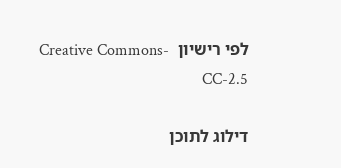לפי רישיון  Creative Commons-CC-2.5

דילוג לתוכן